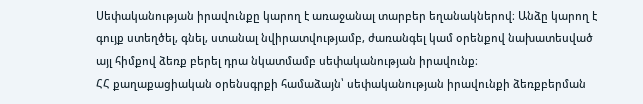Սեփականության իրավունքը կարող է առաջանալ տարբեր եղանակներով։ Անձը կարող է գույք ստեղծել, գնել, ստանալ նվիրատվությամբ, ժառանգել կամ օրենքով նախատեսված այլ հիմքով ձեռք բերել դրա նկատմամբ սեփականության իրավունք։
ՀՀ քաղաքացիական օրենսգրքի համաձայն՝ սեփականության իրավունքի ձեռքբերման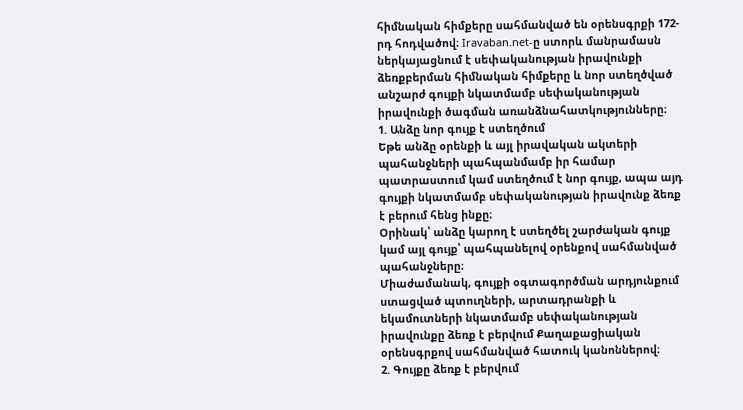հիմնական հիմքերը սահմանված են օրենսգրքի 172-րդ հոդվածով։ Iravaban.net-ը ստորև մանրամասն ներկայացնում է սեփականության իրավունքի ձեռքբերման հիմնական հիմքերը և նոր ստեղծված անշարժ գույքի նկատմամբ սեփականության իրավունքի ծագման առանձնահատկությունները։
1. Անձը նոր գույք է ստեղծում
Եթե անձը օրենքի և այլ իրավական ակտերի պահանջների պահպանմամբ իր համար պատրաստում կամ ստեղծում է նոր գույք, ապա այդ գույքի նկատմամբ սեփականության իրավունք ձեռք է բերում հենց ինքը։
Օրինակ՝ անձը կարող է ստեղծել շարժական գույք կամ այլ գույք՝ պահպանելով օրենքով սահմանված պահանջները։
Միաժամանակ, գույքի օգտագործման արդյունքում ստացված պտուղների, արտադրանքի և եկամուտների նկատմամբ սեփականության իրավունքը ձեռք է բերվում Քաղաքացիական օրենսգրքով սահմանված հատուկ կանոններով։
2. Գույքը ձեռք է բերվում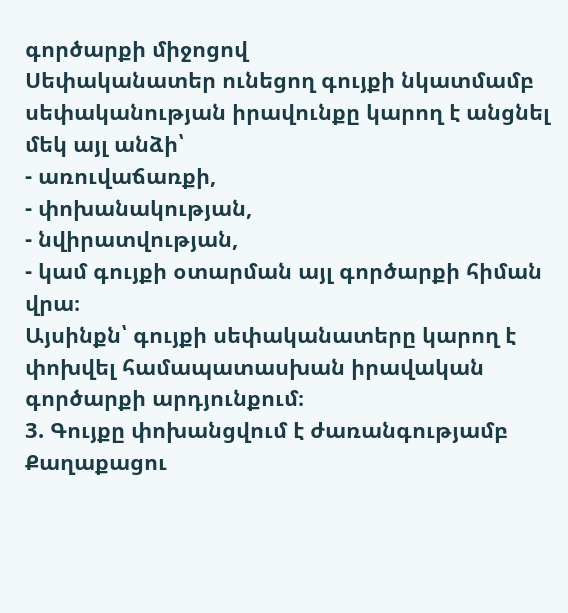գործարքի միջոցով
Սեփականատեր ունեցող գույքի նկատմամբ սեփականության իրավունքը կարող է անցնել մեկ այլ անձի՝
- առուվաճառքի,
- փոխանակության,
- նվիրատվության,
- կամ գույքի օտարման այլ գործարքի հիման վրա։
Այսինքն՝ գույքի սեփականատերը կարող է փոխվել համապատասխան իրավական գործարքի արդյունքում։
3. Գույքը փոխանցվում է ժառանգությամբ
Քաղաքացու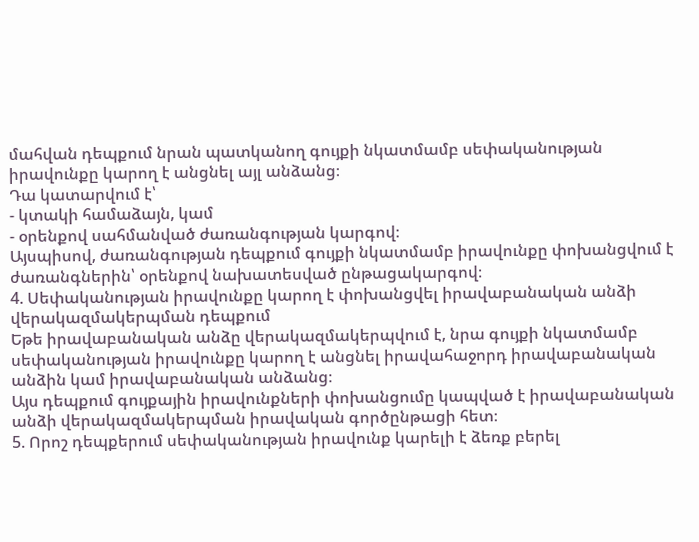մահվան դեպքում նրան պատկանող գույքի նկատմամբ սեփականության իրավունքը կարող է անցնել այլ անձանց։
Դա կատարվում է՝
- կտակի համաձայն, կամ
- օրենքով սահմանված ժառանգության կարգով։
Այսպիսով, ժառանգության դեպքում գույքի նկատմամբ իրավունքը փոխանցվում է ժառանգներին՝ օրենքով նախատեսված ընթացակարգով։
4. Սեփականության իրավունքը կարող է փոխանցվել իրավաբանական անձի վերակազմակերպման դեպքում
Եթե իրավաբանական անձը վերակազմակերպվում է, նրա գույքի նկատմամբ սեփականության իրավունքը կարող է անցնել իրավահաջորդ իրավաբանական անձին կամ իրավաբանական անձանց։
Այս դեպքում գույքային իրավունքների փոխանցումը կապված է իրավաբանական անձի վերակազմակերպման իրավական գործընթացի հետ։
5. Որոշ դեպքերում սեփականության իրավունք կարելի է ձեռք բերել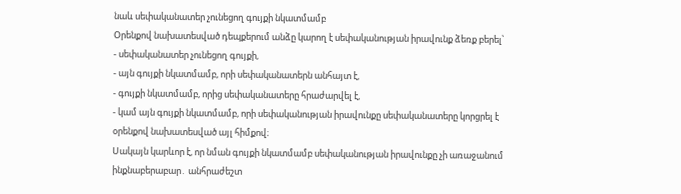նաև սեփականատեր չունեցող գույքի նկատմամբ
Օրենքով նախատեսված դեպքերում անձը կարող է սեփականության իրավունք ձեռք բերել՝
- սեփականատեր չունեցող գույքի,
- այն գույքի նկատմամբ, որի սեփականատերն անհայտ է,
- գույքի նկատմամբ, որից սեփականատերը հրաժարվել է,
- կամ այն գույքի նկատմամբ, որի սեփականության իրավունքը սեփականատերը կորցրել է օրենքով նախատեսված այլ հիմքով։
Սակայն կարևոր է, որ նման գույքի նկատմամբ սեփականության իրավունքը չի առաջանում ինքնաբերաբար․ անհրաժեշտ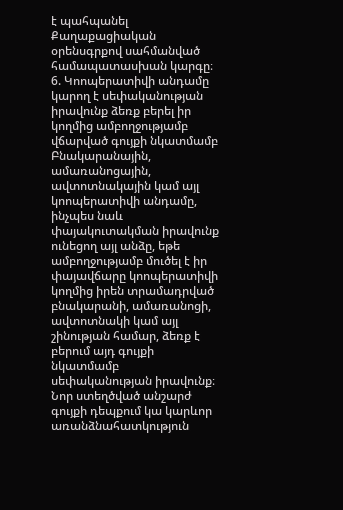է պահպանել Քաղաքացիական օրենսգրքով սահմանված համապատասխան կարգը։
6. Կոոպերատիվի անդամը կարող է սեփականության իրավունք ձեռք բերել իր կողմից ամբողջությամբ վճարված գույքի նկատմամբ
Բնակարանային, ամառանոցային, ավտոտնակային կամ այլ կոոպերատիվի անդամը, ինչպես նաև փայակուտակման իրավունք ունեցող այլ անձը, եթե ամբողջությամբ մուծել է իր փայավճարը կոոպերատիվի կողմից իրեն տրամադրված բնակարանի, ամառանոցի, ավտոտնակի կամ այլ շինության համար, ձեռք է բերում այդ գույքի նկատմամբ սեփականության իրավունք։
Նոր ստեղծված անշարժ գույքի դեպքում կա կարևոր առանձնահատկություն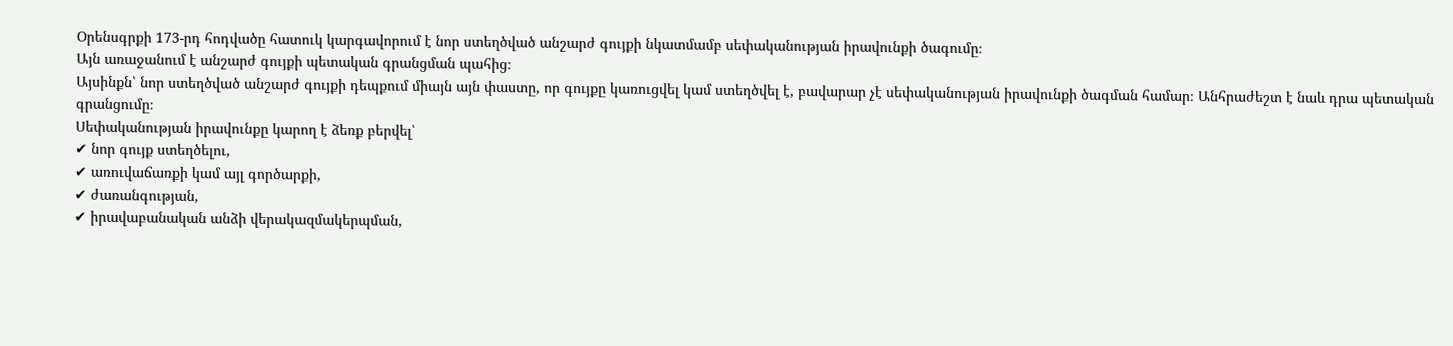Օրենսգրքի 173-րդ հոդվածը հատուկ կարգավորում է նոր ստեղծված անշարժ գույքի նկատմամբ սեփականության իրավունքի ծագումը։
Այն առաջանում է անշարժ գույքի պետական գրանցման պահից։
Այսինքն՝ նոր ստեղծված անշարժ գույքի դեպքում միայն այն փաստը, որ գույքը կառուցվել կամ ստեղծվել է, բավարար չէ սեփականության իրավունքի ծագման համար։ Անհրաժեշտ է նաև դրա պետական գրանցումը։
Սեփականության իրավունքը կարող է ձեռք բերվել՝
✔ նոր գույք ստեղծելու,
✔ առուվաճառքի կամ այլ գործարքի,
✔ ժառանգության,
✔ իրավաբանական անձի վերակազմակերպման,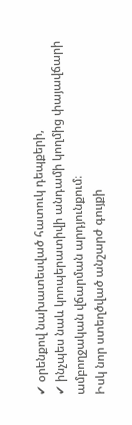✔ օրենքով նախատեսված հատուկ դեպքերի,
✔ ինչպես նաև կոոպերատիվի անդամի կողմից փայավճարի ամբողջական վճարման արդյունքում։
Իսկ նոր ստեղծված անշարժ գույքի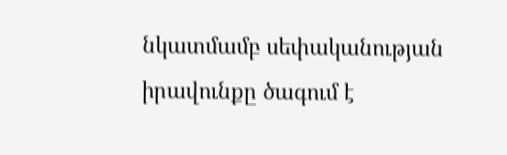նկատմամբ սեփականության իրավունքը ծագում է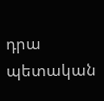դրա պետական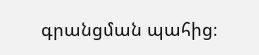գրանցման պահից։